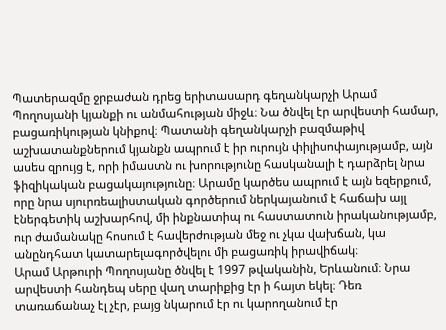Պատերազմը ջրբաժան դրեց երիտասարդ գեղանկարչի Արամ Պողոսյանի կյանքի ու անմահության միջև։ Նա ծնվել էր արվեստի համար, բացառիկության կնիքով։ Պատանի գեղանկարչի բազմաթիվ աշխատանքներում կյանքն ապրում է իր ուրույն փիլիսոփայությամբ, այն ասես զրույց է, որի իմաստն ու խորությունը հասկանալի է դարձրել նրա ֆիզիկական բացակայությունը։ Արամը կարծես ապրում է այն եզերքում, որը նրա սյուրռեալիստական գործերում ներկայանում է հաճախ այլ էներգետիկ աշխարհով, մի ինքնատիպ ու հաստատուն իրականությամբ, ուր ժամանակը հոսում է հավերժության մեջ ու չկա վախճան, կա անընդհատ կատարելագործվելու մի բացառիկ իրավիճակ։
Արամ Արթուրի Պողոսյանը ծնվել է 1997 թվականին, Երևանում։ Նրա արվեստի հանդեպ սերը վաղ տարիքից էր ի հայտ եկել։ Դեռ տառաճանաչ էլ չէր, բայց նկարում էր ու կարողանում էր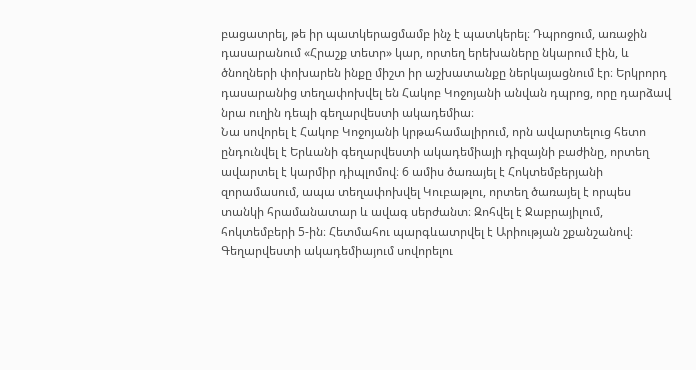բացատրել, թե իր պատկերացմամբ ինչ է պատկերել։ Դպրոցում, առաջին դասարանում «Հրաշք տետր» կար, որտեղ երեխաները նկարում էին, և ծնողների փոխարեն ինքը միշտ իր աշխատանքը ներկայացնում էր։ Երկրորդ դասարանից տեղափոխվել են Հակոբ Կոջոյանի անվան դպրոց, որը դարձավ նրա ուղին դեպի գեղարվեստի ակադեմիա։
Նա սովորել է Հակոբ Կոջոյանի կրթահամալիրում, որն ավարտելուց հետո ընդունվել է Երևանի գեղարվեստի ակադեմիայի դիզայնի բաժինը, որտեղ ավարտել է կարմիր դիպլոմով։ 6 ամիս ծառայել է Հոկտեմբերյանի զորամասում, ապա տեղափոխվել Կուբաթլու, որտեղ ծառայել է որպես տանկի հրամանատար և ավագ սերժանտ։ Զոհվել է Ջաբրայիլում, հոկտեմբերի 5-ին։ Հետմահու պարգևատրվել է Արիության շքանշանով։
Գեղարվեստի ակադեմիայում սովորելու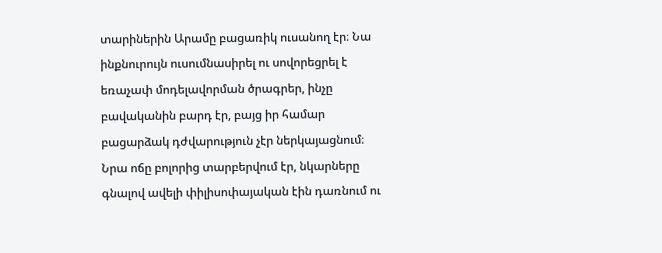տարիներին Արամը բացառիկ ուսանող էր։ Նա ինքնուրույն ուսումնասիրել ու սովորեցրել է եռաչափ մոդելավորման ծրագրեր, ինչը բավականին բարդ էր, բայց իր համար բացարձակ դժվարություն չէր ներկայացնում։ Նրա ոճը բոլորից տարբերվում էր, նկարները գնալով ավելի փիլիսոփայական էին դառնում ու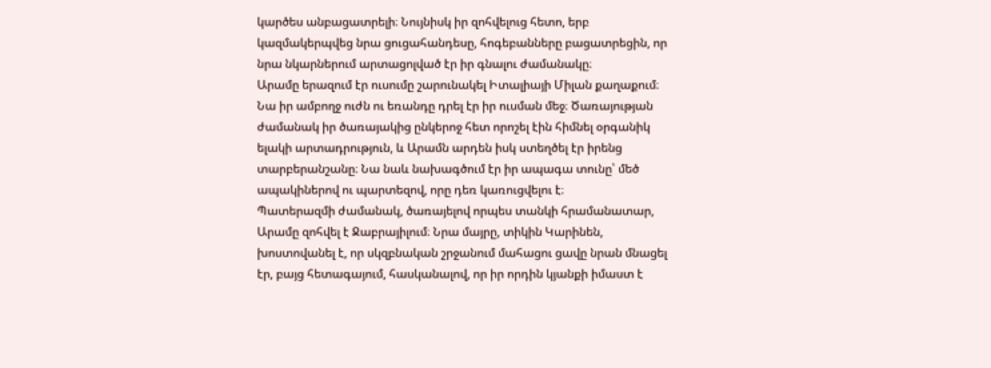կարծես անբացատրելի։ Նույնիսկ իր զոհվելուց հետո, երբ կազմակերպվեց նրա ցուցահանդեսը, հոգեբանները բացատրեցին, որ նրա նկարներում արտացոլված էր իր գնալու ժամանակը։
Արամը երազում էր ուսումը շարունակել Իտալիայի Միլան քաղաքում։ Նա իր ամբողջ ուժն ու եռանդը դրել էր իր ուսման մեջ։ Ծառայության ժամանակ իր ծառայակից ընկերոջ հետ որոշել էին հիմնել օրգանիկ ելակի արտադրություն, և Արամն արդեն իսկ ստեղծել էր իրենց տարբերանշանը։ Նա նաև նախագծում էր իր ապագա տունը՝ մեծ ապակիներով ու պարտեզով, որը դեռ կառուցվելու է։
Պատերազմի ժամանակ, ծառայելով որպես տանկի հրամանատար, Արամը զոհվել է Ջաբրայիլում։ Նրա մայրը, տիկին Կարինեն, խոստովանել է, որ սկզբնական շրջանում մահացու ցավը նրան մնացել էր, բայց հետագայում, հասկանալով, որ իր որդին կյանքի իմաստ է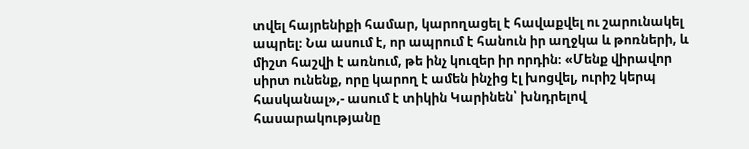տվել հայրենիքի համար, կարողացել է հավաքվել ու շարունակել ապրել։ Նա ասում է, որ ապրում է հանուն իր աղջկա և թոռների, և միշտ հաշվի է առնում, թե ինչ կուզեր իր որդին։ «Մենք վիրավոր սիրտ ունենք, որը կարող է ամեն ինչից էլ խոցվել, ուրիշ կերպ հասկանալ»,- ասում է տիկին Կարինեն՝ խնդրելով հասարակությանը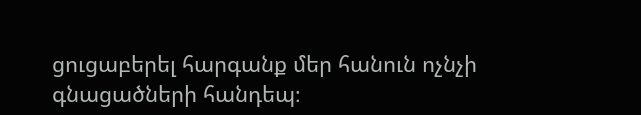ցուցաբերել հարգանք մեր հանուն ոչնչի գնացածների հանդեպ։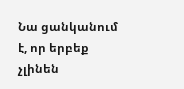Նա ցանկանում է, որ երբեք չլինեն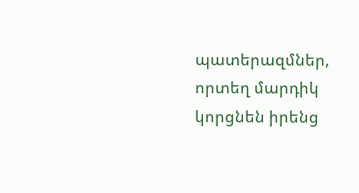պատերազմներ, որտեղ մարդիկ կորցնեն իրենց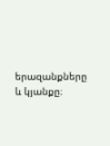երազանքները և կյանքը։